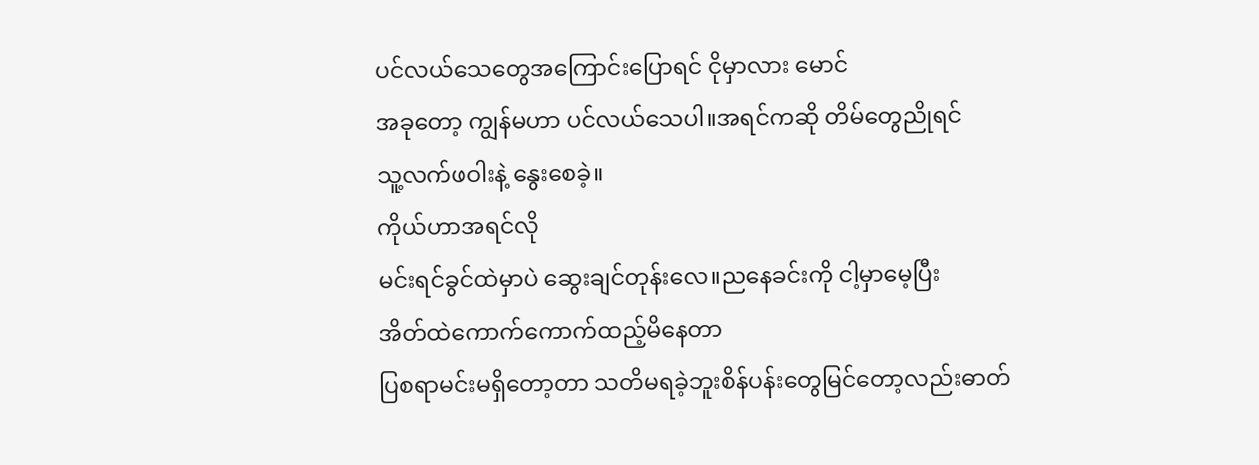ပင်လယ်သေတွေအကြောင်းပြောရင် ငိုမှာလား မောင်
အခုတော့ ကျွန်မဟာ ပင်လယ်သေပါ။အရင်ကဆို တိမ်တွေညိုရင်
သူ့လက်ဖဝါးနဲ့ နွေးစေခဲ့။
ကိုယ်ဟာအရင်လို
မင်းရင်ခွင်ထဲမှာပဲ ဆွေးချင်တုန်းလေ။ညနေခင်းကို ငါ့မှာမေ့ပြီး
အိတ်ထဲကောက်ကောက်ထည့်မိနေတာ
ပြစရာမင်းမရှိတော့တာ သတိမရခဲ့ဘူးစိန်ပန်းတွေမြင်တော့လည်းဓာတ်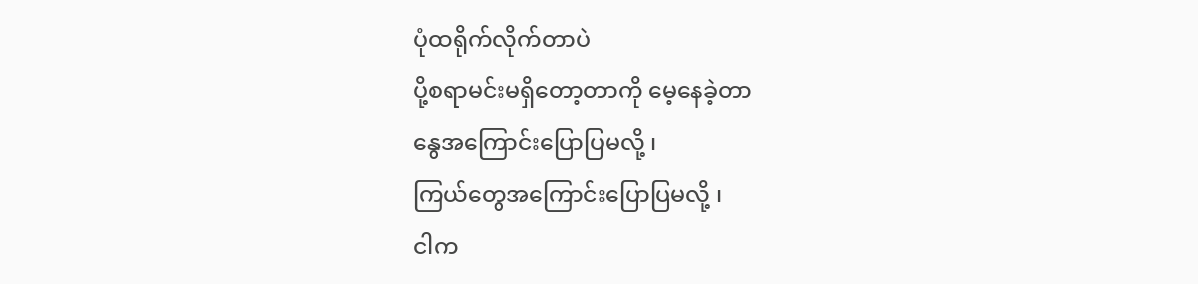ပုံထရိုက်လိုက်တာပဲ
ပို့စရာမင်းမရှိတော့တာကို မေ့နေခဲ့တာ
နွေအကြောင်းပြောပြမလို့ ၊
ကြယ်တွေအကြောင်းပြောပြမလို့ ၊
ငါက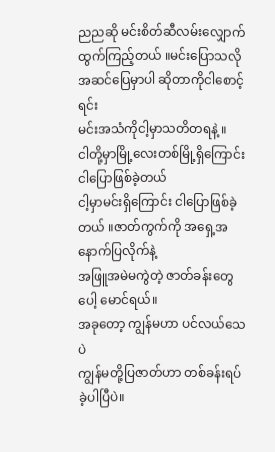ညညဆို မင်းစိတ်ဆီလမ်းလျှောက်ထွက်ကြည့်တယ် ။မင်းပြောသလို အဆင်ပြေမှာပါ ဆိုတာကိုငါစောင့်ရင်း
မင်းအသံကိုငါ့မှာသတိတရနဲ့ ။
ငါတို့မှာမြို့လေးတစ်မြို့ရှိကြောင်း ငါပြောဖြစ်ခဲ့တယ်
ငါ့မှာမင်းရှိကြောင်း ငါပြောဖြစ်ခဲ့တယ် ။ဇာတ်ကွက်ကို အရှေ့အနောက်ပြလိုက်နဲ့
အဖြူအမဲမကွဲတဲ့ ဇာတ်ခန်းတွေပေါ့ မောင်ရယ်။
အခုတော့ ကျွန်မဟာ ပင်လယ်သေပဲ
ကျွန်မတို့ပြဇာတ်ဟာ တစ်ခန်းရပ်ခဲ့ပါပြီပဲ။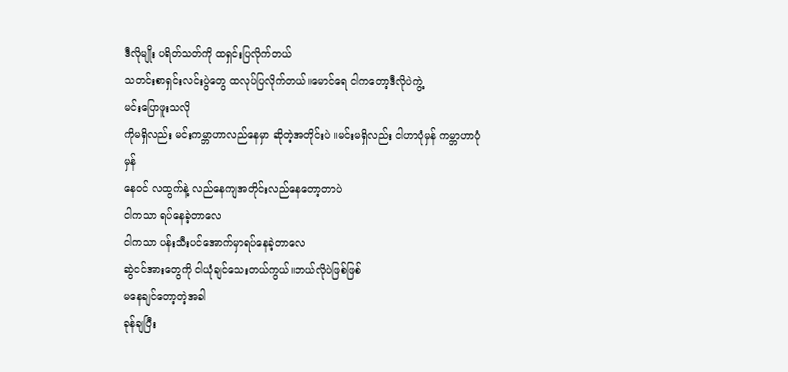ဒီလိုမျိုး ပရိတ်သတ်ကို ထရှင်းပြလိုက်တယ်
သတင်းစာရှင်းလင်းပွဲတွေ ထလုပ်ပြလိုက်တယ်။မောင်ရေ ငါကတော့ဒီလိုပဲကွဲ့
မင်းပြောဖူးသလို
ကိုမရှိလည်း မင်းကမ္ဘာဟာလည်နေမှာ ဆိုတဲ့အတိုင်းပဲ ။မင်းမရှိလည်း ငါဟာပုံမှန် ကမ္ဘာဟာပုံမှန်
နေဝင် လထွက်နဲ့ လည်နေကျအတိုင်းလည်နေတော့တာပဲ
ငါကသာ ရပ်နေခဲ့တာလေ
ငါကသာ ပန်းသီးပင်အောက်မှာရပ်နေခဲ့တာလေ
ဆွဲငင်အားတွေကို ငါယုံချင်သေးတယ်ကွယ်။ဘယ်လိုပဲဖြစ်ဖြစ်
မနေချင်တော့တဲ့အခါ
ခုန်ချပြီး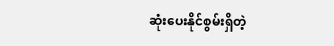ဆုံးပေးနိုင်စွမ်းရှိတဲ့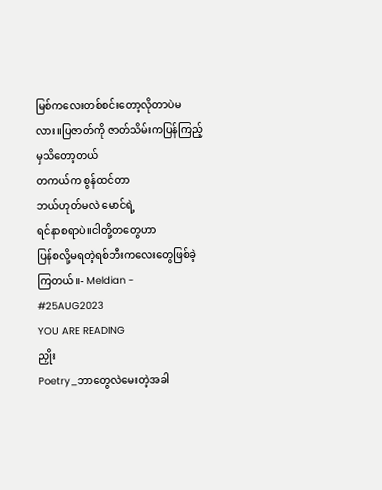မြစ်ကလေးတစ်စင်းတော့လိုတာပဲမလား။ပြဇာတ်ကို ဇာတ်သိမ်းကပြန်ကြည့်မှသိတော့တယ်
တကယ်က စွန်ထင်တာ
ဘယ်ဟုတ်မလဲ မောင်ရဲ့
ရင်နာစရာပဲ။ငါတို့တတွေဟာ
ပြန်စလို့မရတဲ့ရစ်ဘီးကလေးတွေဖြစ်ခဲ့ကြတယ်။- Meldian -
#25AUG2023
YOU ARE READING
ညှိုး
Poetry_ဘာတွေလဲမေးတဲ့အခါ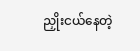ညှိုးငယ်နေတဲ့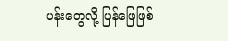ပန်းတွေလို့ ပြန်ဖြေဖြစ်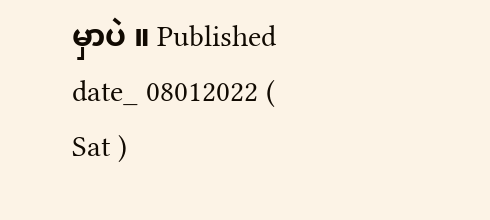မှာပဲ ။ Published date_ 08012022 ( Sat )